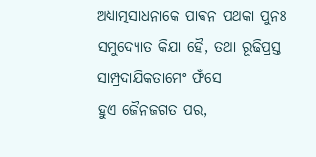ଅଧ୍ଯାତ୍ମସାଧନାକେ ପାଵନ ପଥକା ପୁନଃ ସମୁଦ୍ଯୋତ କିଯା ହୈ, ତଥା ରୂଢିପ୍ରସ୍ତ ସାମ୍ପ୍ରଦାଯିକତାମେଂ ଫଁସେ
ହୁଏ ଜୈନଜଗତ ପର,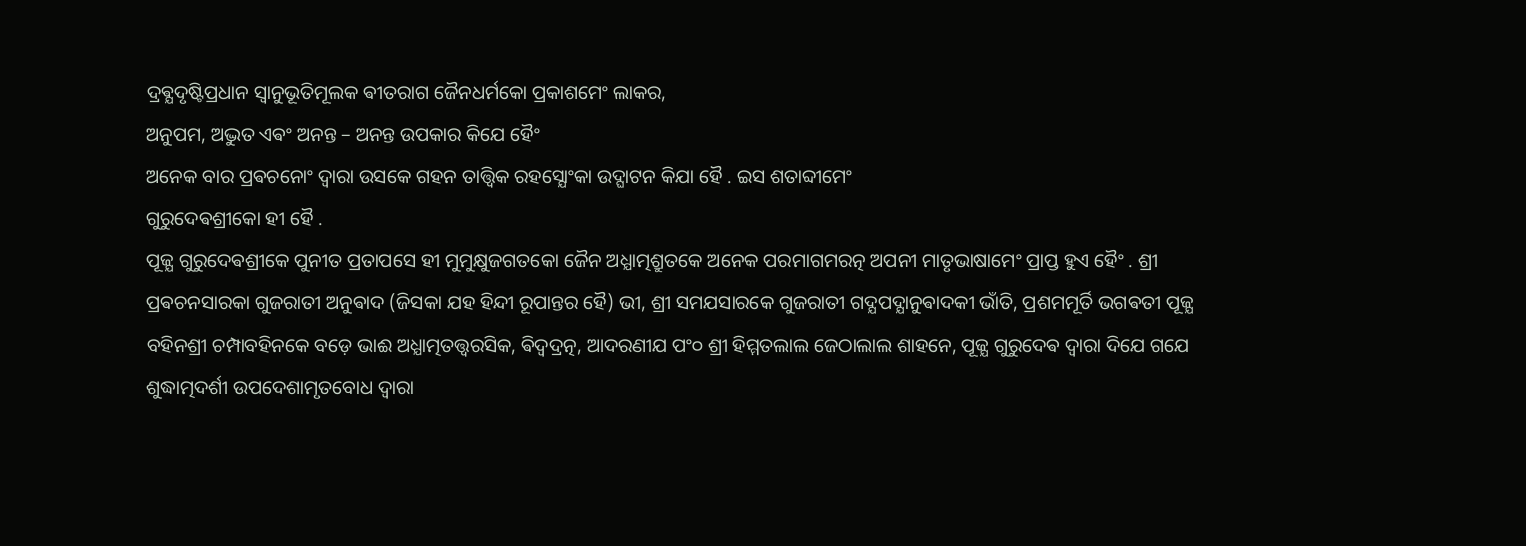ଦ୍ରଵ୍ଯଦୃଷ୍ଟିପ୍ରଧାନ ସ୍ଵାନୁଭୂତିମୂଲକ ଵୀତରାଗ ଜୈନଧର୍ମକୋ ପ୍ରକାଶମେଂ ଲାକର,
ଅନୁପମ, ଅଦ୍ଭୁତ ଏଵଂ ଅନନ୍ତ – ଅନନ୍ତ ଉପକାର କିଯେ ହୈଂ
ଅନେକ ବାର ପ୍ରଵଚନୋଂ ଦ୍ଵାରା ଉସକେ ଗହନ ତାତ୍ତ୍ଵିକ ରହସ୍ଯୋଂକା ଉଦ୍ଘାଟନ କିଯା ହୈ . ଇସ ଶତାବ୍ଦୀମେଂ
ଗୁରୁଦେଵଶ୍ରୀକୋ ହୀ ହୈ .
ପୂଜ୍ଯ ଗୁରୁଦେଵଶ୍ରୀକେ ପୁନୀତ ପ୍ରତାପସେ ହୀ ମୁମୁକ୍ଷୁଜଗତକୋ ଜୈନ ଅଧ୍ଯାତ୍ମଶ୍ରୁତକେ ଅନେକ ପରମାଗମରତ୍ନ ଅପନୀ ମାତୃଭାଷାମେଂ ପ୍ରାପ୍ତ ହୁଏ ହୈଂ . ଶ୍ରୀ ପ୍ରଵଚନସାରକା ଗୁଜରାତୀ ଅନୁଵାଦ (ଜିସକା ଯହ ହିନ୍ଦୀ ରୂପାନ୍ତର ହୈ) ଭୀ, ଶ୍ରୀ ସମଯସାରକେ ଗୁଜରାତୀ ଗଦ୍ଯପଦ୍ଯାନୁଵାଦକୀ ଭାଁତି, ପ୍ରଶମମୂର୍ତି ଭଗଵତୀ ପୂଜ୍ଯ ବହିନଶ୍ରୀ ଚମ୍ପାବହିନକେ ବଡ଼େ ଭାଈ ଅଧ୍ଯାତ୍ମତତ୍ତ୍ଵରସିକ, ଵିଦ୍ଵଦ୍ରତ୍ନ, ଆଦରଣୀଯ ପଂ୦ ଶ୍ରୀ ହିମ୍ମତଲାଲ ଜେଠାଲାଲ ଶାହନେ, ପୂଜ୍ଯ ଗୁରୁଦେଵ ଦ୍ଵାରା ଦିଯେ ଗଯେ ଶୁଦ୍ଧାତ୍ମଦର୍ଶୀ ଉପଦେଶାମୃତବୋଧ ଦ୍ଵାରା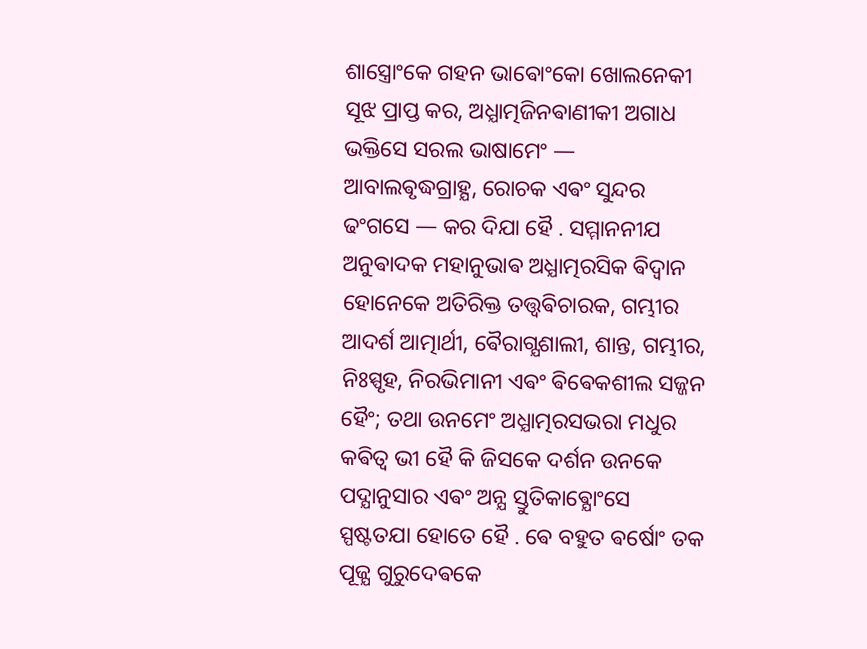ଶାସ୍ତ୍ରୋଂକେ ଗହନ ଭାଵୋଂକୋ ଖୋଲନେକୀ ସୂଝ ପ୍ରାପ୍ତ କର, ଅଧ୍ଯାତ୍ମଜିନଵାଣୀକୀ ଅଗାଧ ଭକ୍ତିସେ ସରଲ ଭାଷାମେଂ — ଆବାଲଵୃଦ୍ଧଗ୍ରାହ୍ଯ, ରୋଚକ ଏଵଂ ସୁନ୍ଦର ଢଂଗସେ — କର ଦିଯା ହୈ . ସମ୍ମାନନୀଯ ଅନୁଵାଦକ ମହାନୁଭାଵ ଅଧ୍ଯାତ୍ମରସିକ ଵିଦ୍ଵାନ ହୋନେକେ ଅତିରିକ୍ତ ତତ୍ତ୍ଵଵିଚାରକ, ଗମ୍ଭୀର ଆଦର୍ଶ ଆତ୍ମାର୍ଥୀ, ଵୈରାଗ୍ଯଶାଲୀ, ଶାନ୍ତ, ଗମ୍ଭୀର, ନିଃସ୍ପୃହ, ନିରଭିମାନୀ ଏଵଂ ଵିଵେକଶୀଲ ସଜ୍ଜନ ହୈଂ; ତଥା ଉନମେଂ ଅଧ୍ଯାତ୍ମରସଭରା ମଧୁର କଵିତ୍ଵ ଭୀ ହୈ କି ଜିସକେ ଦର୍ଶନ ଉନକେ ପଦ୍ଯାନୁସାର ଏଵଂ ଅନ୍ଯ ସ୍ତୁତିକାଵ୍ଯୋଂସେ ସ୍ପଷ୍ଟତଯା ହୋତେ ହୈ . ଵେ ବହୁତ ଵର୍ଷୋଂ ତକ ପୂଜ୍ଯ ଗୁରୁଦେଵକେ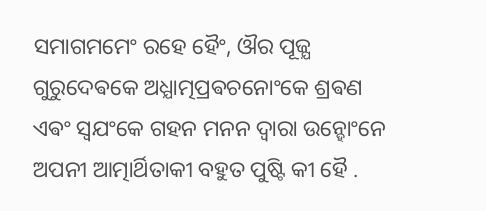ସମାଗମମେଂ ରହେ ହୈଂ, ଔର ପୂଜ୍ଯ ଗୁରୁଦେଵକେ ଅଧ୍ଯାତ୍ମପ୍ରଵଚନୋଂକେ ଶ୍ରଵଣ ଏଵଂ ସ୍ଵଯଂକେ ଗହନ ମନନ ଦ୍ଵାରା ଉନ୍ହୋଂନେ ଅପନୀ ଆତ୍ମାର୍ଥିତାକୀ ବହୁତ ପୁଷ୍ଟି କୀ ହୈ .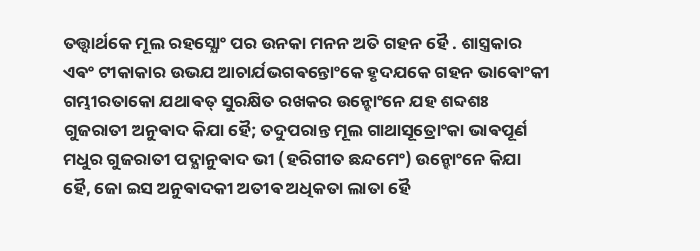ତତ୍ତ୍ଵାର୍ଥକେ ମୂଲ ରହସ୍ଯୋଂ ପର ଉନକା ମନନ ଅତି ଗହନ ହୈ . ଶାସ୍ତ୍ରକାର ଏଵଂ ଟୀକାକାର ଉଭଯ ଆଚାର୍ଯଭଗଵନ୍ତୋଂକେ ହୃଦଯକେ ଗହନ ଭାଵୋଂକୀ ଗମ୍ଭୀରତାକୋ ଯଥାଵତ୍ ସୁରକ୍ଷିତ ରଖକର ଉନ୍ହୋଂନେ ଯହ ଶବ୍ଦଶଃ ଗୁଜରାତୀ ଅନୁଵାଦ କିଯା ହୈ; ତଦୁପରାନ୍ତ ମୂଲ ଗାଥାସୂତ୍ରୋଂକା ଭାଵପୂର୍ଣ ମଧୁର ଗୁଜରାତୀ ପଦ୍ଯାନୁଵାଦ ଭୀ (ହରିଗୀତ ଛନ୍ଦମେଂ) ଉନ୍ହୋଂନେ କିଯା ହୈ, ଜୋ ଇସ ଅନୁଵାଦକୀ ଅତୀଵ ଅଧିକତା ଲାତା ହୈ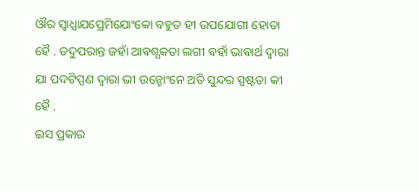ଔର ସ୍ଵାଧ୍ଯାଯପ୍ରେମିଯୋଂକୋ ବହୁତ ହୀ ଉପଯୋଗୀ ହୋତା ହୈ . ତଦୁପରାନ୍ତ ଜହାଁ ଆଵଶ୍ଯକତା ଲଗୀ ଵହାଁ ଭାଵାର୍ଥ ଦ୍ଵାରା ଯା ପଦଟିପ୍ପଣ ଦ୍ଵାରା ଭୀ ଉନ୍ହୋଂନେ ଅତି ସୁନ୍ଦର ସ୍ପଷ୍ଟତା କୀ ହୈ .
ଇସ ପ୍ରକାର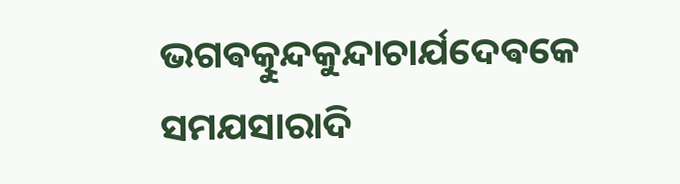ଭଗଵତ୍କୁନ୍ଦକୁନ୍ଦାଚାର୍ଯଦେଵକେ ସମଯସାରାଦି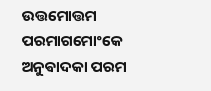ଉତ୍ତମୋତ୍ତମ ପରମାଗମୋଂକେ ଅନୁଵାଦକା ପରମ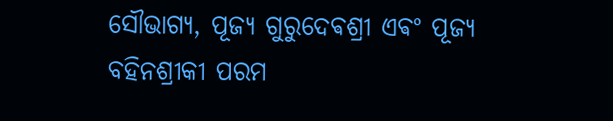ସୌଭାଗ୍ଯ, ପୂଜ୍ଯ ଗୁରୁଦେଵଶ୍ରୀ ଏଵଂ ପୂଜ୍ଯ ବହିନଶ୍ରୀକୀ ପରମ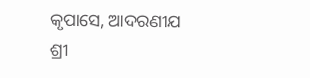କୃପାସେ, ଆଦରଣୀଯ ଶ୍ରୀ